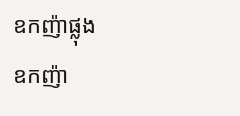ឧកញ៉ាផ្លុង
ឧកញ៉ា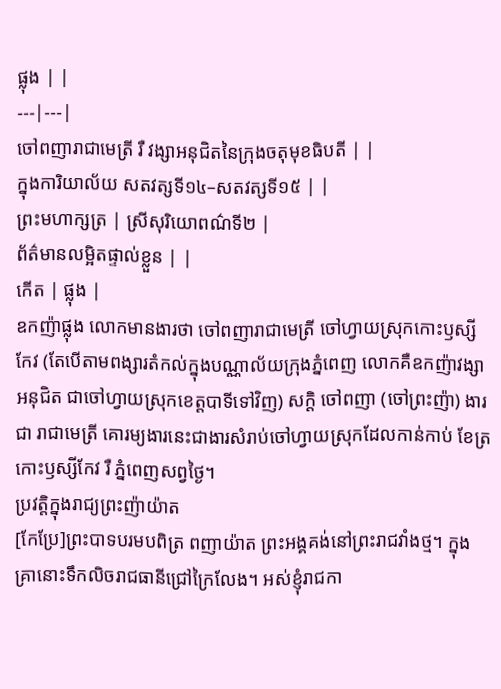ផ្លុង | |
---|---|
ចៅពញារាជាមេត្រី រឺ វង្សាអនុជិតនៃក្រុងចតុមុខធិបតី | |
ក្នុងការិយាល័យ សតវត្សទី១៤–សតវត្សទី១៥ | |
ព្រះមហាក្សត្រ | ស្រីសុរិយោពណ៌ទី២ |
ព័ត៌មានលម្អិតផ្ទាល់ខ្លួន | |
កើត | ផ្លុង |
ឧកញ៉ាផ្លុង លោកមានងារថា ចៅពញារាជាមេត្រី ចៅហ្វាយស្រុកកោះឫស្សីកែវ (តែបើតាមពង្សារតំកល់ក្នុងបណ្ណាល័យក្រុងភ្នំពេញ លោកគឺឧកញ៉ាវង្សាអនុជិត ជាចៅហ្វាយស្រុកខេត្តបាទីទៅវិញ) សក្ដិ ចៅពញា (ចៅព្រះញ៉ា) ងារជា រាជាមេត្រី គោរម្យងារនេះជាងារសំរាប់ចៅហ្វាយស្រុកដែលកាន់កាប់ ខែត្រកោះឫស្សីកែវ រឺ ភ្នំពេញសព្វថ្ងៃ។
ប្រវត្តិក្នុងរាជ្យព្រះញ៉ាយ៉ាត
[កែប្រែ]ព្រះបាទបរមបពិត្រ ពញាយ៉ាត ព្រះអង្គគង់នៅព្រះរាជវាំងថ្ម។ ក្នុងគ្រានោះទឹកលិចរាជធានីជ្រៅក្រៃលែង។ អស់ខ្ញុំរាជកា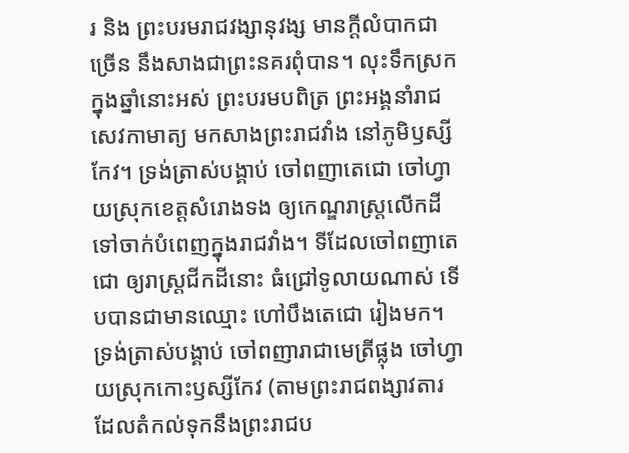រ និង ព្រះបរមរាជវង្សានុវង្ស មានក្ដីលំបាកជាច្រើន នឹងសាងជាព្រះនគរពុំបាន។ លុះទឹកស្រកក្នុងឆ្នាំនោះអស់ ព្រះបរមបពិត្រ ព្រះអង្គនាំរាជសេវកាមាត្យ មកសាងព្រះរាជវាំង នៅភូមិឫស្សីកែវ។ ទ្រង់ត្រាស់បង្គាប់ ចៅពញាតេជោ ចៅហ្វាយស្រុកខេត្តសំរោងទង ឲ្យកេណ្ឌរាស្ត្រលើកដី ទៅចាក់បំពេញក្នុងរាជវាំង។ ទីដែលចៅពញាតេជោ ឲ្យរាស្ត្រជីកដីនោះ ធំជ្រៅទូលាយណាស់ ទើបបានជាមានឈ្មោះ ហៅបឹងតេជោ រៀងមក។ ទ្រង់ត្រាស់បង្គាប់ ចៅពញារាជាមេត្រីផ្លុង ចៅហ្វាយស្រុកកោះឫស្សីកែវ (តាមព្រះរាជពង្សាវតារ ដែលតំកល់ទុកនឹងព្រះរាជប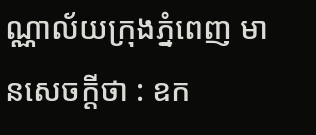ណ្ណាល័យក្រុងភ្នំពេញ មានសេចក្ដីថា : ឧក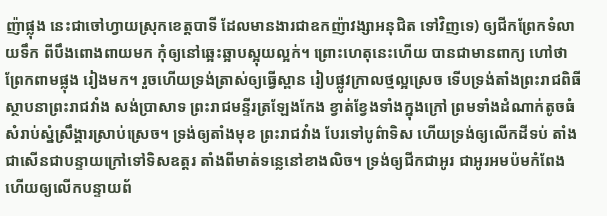ញ៉ាផ្លុង នេះជាចៅហ្វាយស្រុកខេត្តបាទី ដែលមានងារជាឧកញ៉ាវង្សាអនុជិត ទៅវិញទេ) ឲ្យជីកព្រែកទំលាយទឹក ពីបឹងពោងពាយមក កុំឲ្យនៅឆ្អេះឆ្អាបស្អុយល្អក់។ ព្រោះហេតុនេះហើយ បានជាមានពាក្យ ហៅថា ព្រែកពាមផ្លុង រៀងមក។ រួចហើយទ្រង់ត្រាស់ឲ្យធ្វើស្ពាន រៀបផ្លូវក្រាលថ្មល្អស្រេច ទើបទ្រង់តាំងព្រះរាជពិធី ស្ថាបនាព្រះរាជវាំង សង់ប្រាសាទ ព្រះរាជមន្ទីរត្រឡែងកែង ខ្វាត់ខ្វែងទាំងក្នុងក្រៅ ព្រមទាំងដំណាក់តូចធំ សំរាប់ស្នំស្រឹង្គារស្រាប់ស្រេច។ ទ្រង់ឲ្យតាំងមុខ ព្រះរាជវាំង បែរទៅបូព៌ាទិស ហើយទ្រង់ឲ្យលើកដីទប់ តាំងជាសើនជាបន្ទាយក្រៅទៅទិសឧត្តរ តាំងពីមាត់ទន្លេនៅខាងលិច។ ទ្រង់ឲ្យជីកជាអូរ ជាអូរអមប៉មកំពែង ហើយឲ្យលើកបន្ទាយព័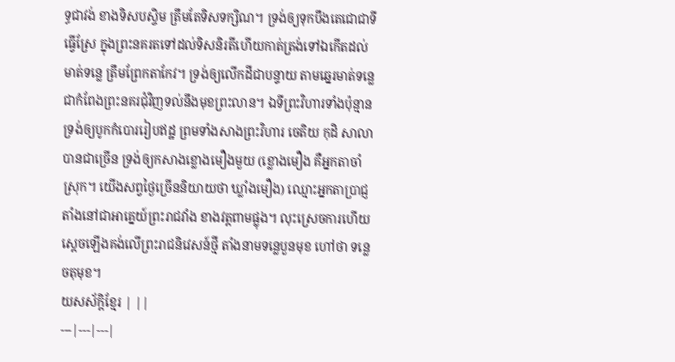ទ្ធជាវង់ ខាងទិសបស្ចិម ត្រឹមតែទិសទក្សិណ។ ទ្រង់ឲ្យទុកបឹងតេជោជាទីធ្វើស្រែ ក្នុងព្រះនគរតទៅដល់ទិសនិរតីហើយកាត់ត្រង់ទៅឯកើតដល់មាត់ទន្លេ ត្រឹមព្រែកតាកែវ។ ទ្រង់ឲ្យលើកដីជាបន្ទាយ តាមឆ្នេរមាត់ទន្លេ ជាកំពែងព្រះនគរជុំវិញទល់នឹងមុខព្រះលាន។ ឯទីព្រះវិហារទាំងប៉ុន្មាន ទ្រង់ឲ្យបូកកំបោររៀបឥដ្ឋ ព្រមទាំងសាងព្រះវិហារ ចេតិយ កុដិ សាលា បានជាច្រើន ទ្រង់ឲ្យកសាងខ្លោងមឿងមួយ (ខ្លោងមឿង គឺអ្នកតាចាំស្រុក។ យើងសព្វថ្ងៃច្រើននិយាយថា ឃ្លាំងមឿង) ឈ្មោះអ្នកតាប្រាជ្ញ តាំងនៅជាអាគ្នេយ៍ព្រះរាជវាំង ខាងវត្តពាមផ្លុង។ លុះស្រេចការហើយ ស្ដេចឡើងគង់លើព្រះរាជនិវេសន៍ថ្មី តាំងនាមទន្លេបួនមុខ ហៅថា ទន្លេចតុមុខ។
យសស័ក្ដិខ្មែរ | ||
---|---|---|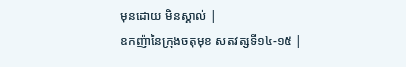មុនដោយ មិនស្គាល់ |
ឧកញ៉ានៃក្រុងចតុមុខ សតវត្សទី១៤-១៥ |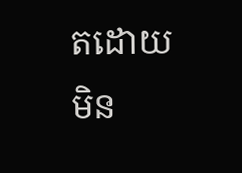តដោយ មិន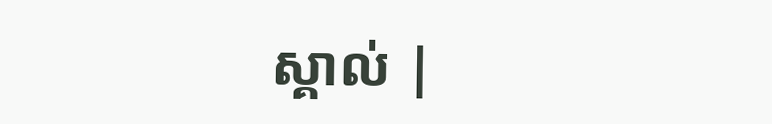ស្គាល់ |